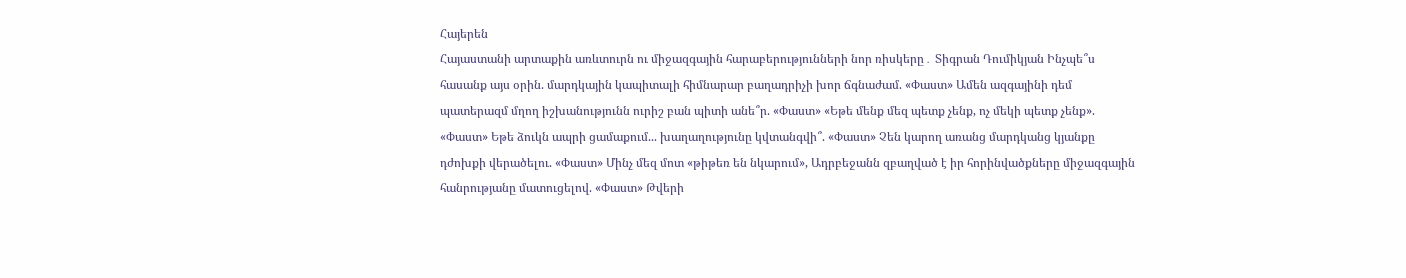Հայերեն
Հայաստանի արտաքին առևտուրն ու միջազգային հարաբերությունների նոր ռիսկերը․ Տիգրան Դումիկյան Ինչպե՞ս հասանք այս օրին. մարդկային կապիտալի հիմնարար բաղադրիչի խոր ճգնաժամ. «Փաստ» Ամեն ազգայինի դեմ պատերազմ մղող իշխանությունն ուրիշ բան պիտի անե՞ր. «Փաստ» «Եթե մենք մեզ պետք չենք, ոչ մեկի պետք չենք». «Փաստ» Եթե ձուկն ապրի ցամաքում... խաղաղությունը կվտանգվի՞. «Փաստ» Չեն կարող առանց մարդկանց կյանքը դժոխքի վերածելու. «Փաստ» Մինչ մեզ մոտ «թիթեռ են նկարում», Ադրբեջանն զբաղված է իր հորինվածքները միջազգային հանրությանը մատուցելով. «Փաստ» Թվերի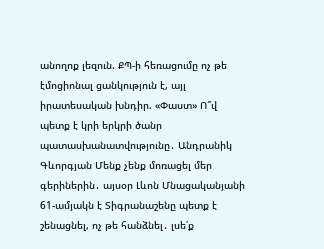անողոք լեզուն. ՔՊ-ի հեռացումը ոչ թե էմոցիոնալ ցանկություն է, այլ իրատեսական խնդիր. «Փաստ» Ո՞վ պետք է կրի երկրի ծանր պատասխանատվությունը․ Անդրանիկ Գևորգյան Մենք չենք մոռացել մեր գերիներին․ այսօր Լևոն Մնացականյանի 61-ամյակն է Տիգրանաշենը պետք է շենացնել, ոչ թե հանձնել․ լսե՛ք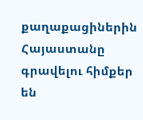քաղաքացիներին Հայաստանը գրավելու հիմքեր են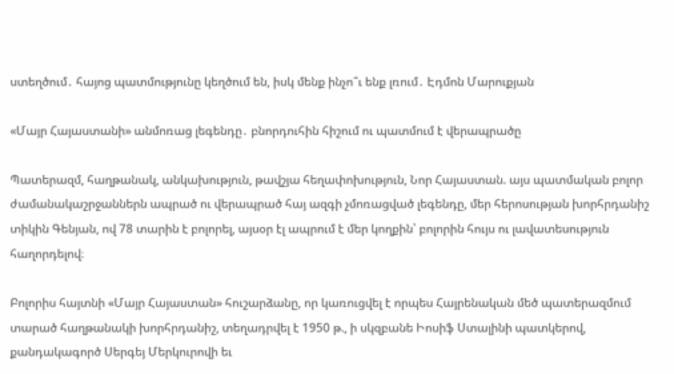ստեղծում․ հայոց պատմությունը կեղծում են, իսկ մենք ինչո՞ւ ենք լռում․ Էդմոն Մարուքյան

«Մայր Հայաստանի» անմոռաց լեգենդը․ բնորդուհին հիշում ու պատմում է վերապրածը

Պատերազմ, հաղթանակ, անկախություն, թավշյա հեղափոխություն, Նոր Հայաստան. այս պատմական բոլոր ժամանակաշրջաններն ապրած ու վերապրած հայ ազգի չմոռացված լեգենդը, մեր հերոսության խորհրդանիշ տիկին Գենյան, ով 78 տարին է բոլորել, այսօր էլ ապրում է մեր կողքին՝ բոլորին հույս ու լավատեսություն հաղորդելով։

Բոլորիս հայտնի «Մայր Հայաստան» հուշարձանը, որ կառուցվել է որպես Հայրենական մեծ պատերազմում տարած հաղթանակի խորհրդանիշ, տեղադրվել է 1950 թ., ի սկզբանե Իոսիֆ Ստալինի պատկերով, քանդակագործ Սերգեյ Մերկուրովի եւ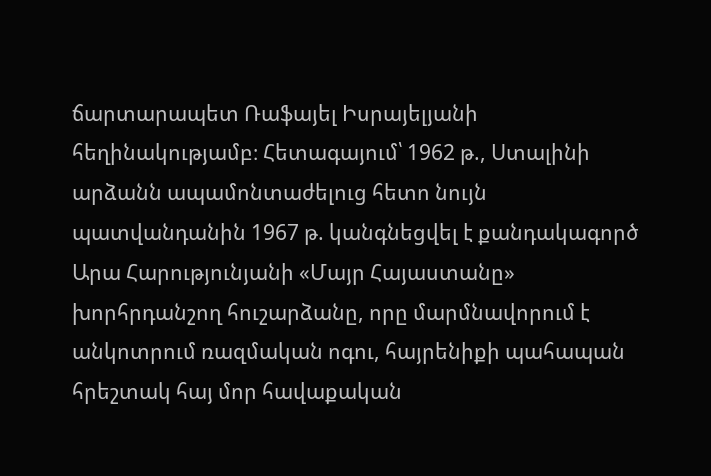ճարտարապետ Ռաֆայել Իսրայելյանի հեղինակությամբ։ Հետագայում՝ 1962 թ., Ստալինի արձանն ապամոնտաժելուց հետո նույն պատվանդանին 1967 թ. կանգնեցվել է քանդակագործ Արա Հարությունյանի «Մայր Հայաստանը» խորհրդանշող հուշարձանը, որը մարմնավորում է անկոտրում ռազմական ոգու, հայրենիքի պահապան հրեշտակ հայ մոր հավաքական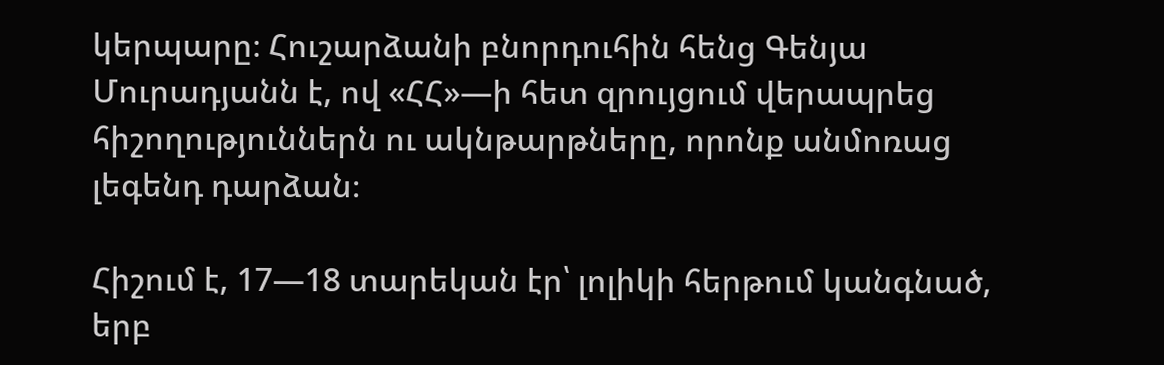կերպարը։ Հուշարձանի բնորդուհին հենց Գենյա Մուրադյանն է, ով «ՀՀ»—ի հետ զրույցում վերապրեց հիշողություններն ու ակնթարթները, որոնք անմոռաց լեգենդ դարձան։

Հիշում է, 17—18 տարեկան էր՝ լոլիկի հերթում կանգնած, երբ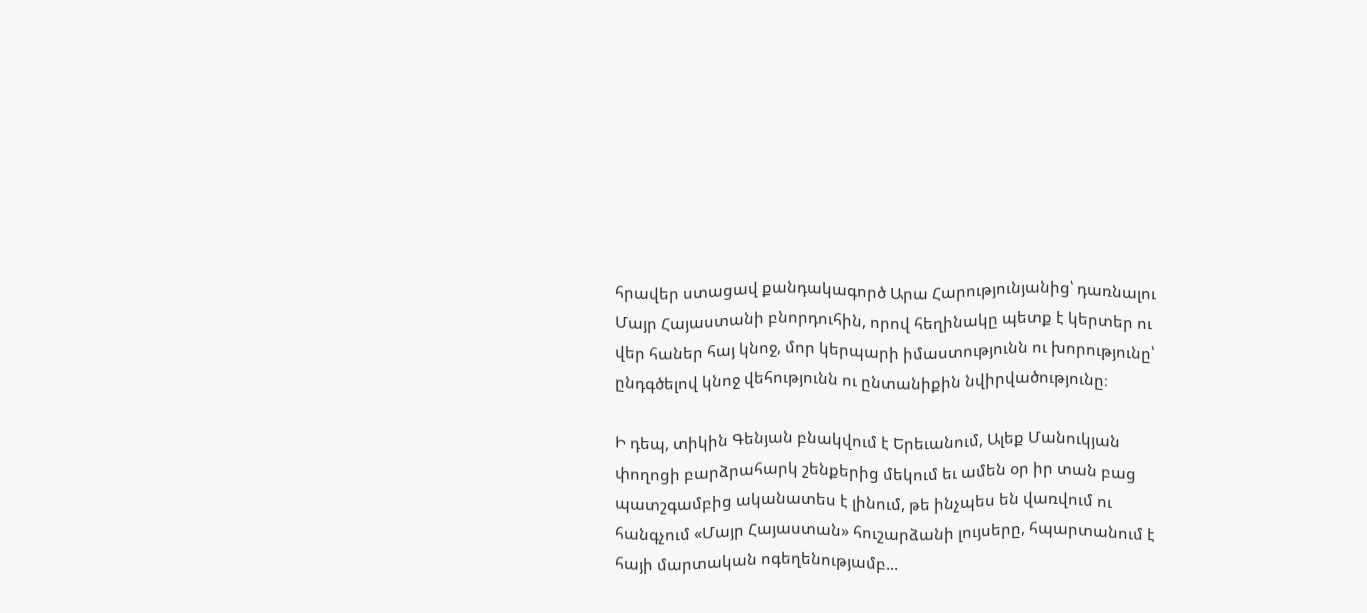հրավեր ստացավ քանդակագործ Արա Հարությունյանից՝ դառնալու Մայր Հայաստանի բնորդուհին, որով հեղինակը պետք է կերտեր ու վեր հաներ հայ կնոջ, մոր կերպարի իմաստությունն ու խորությունը՝ ընդգծելով կնոջ վեհությունն ու ընտանիքին նվիրվածությունը։

Ի դեպ, տիկին Գենյան բնակվում է Երեւանում, Ալեք Մանուկյան փողոցի բարձրահարկ շենքերից մեկում եւ ամեն օր իր տան բաց պատշգամբից ականատես է լինում, թե ինչպես են վառվում ու հանգչում «Մայր Հայաստան» հուշարձանի լույսերը, հպարտանում է հայի մարտական ոգեղենությամբ...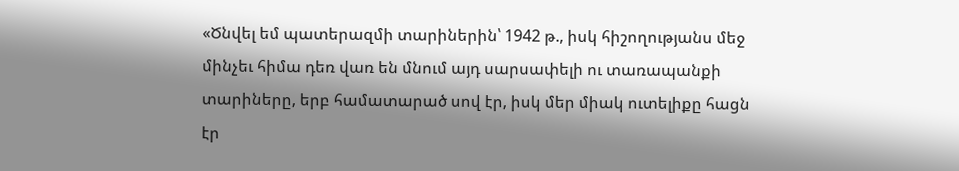«Ծնվել եմ պատերազմի տարիներին՝ 1942 թ., իսկ հիշողությանս մեջ մինչեւ հիմա դեռ վառ են մնում այդ սարսափելի ու տառապանքի տարիները, երբ համատարած սով էր, իսկ մեր միակ ուտելիքը հացն էր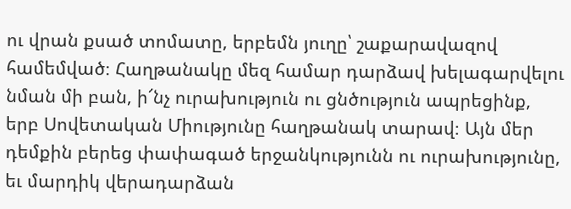ու վրան քսած տոմատը, երբեմն յուղը՝ շաքարավազով համեմված։ Հաղթանակը մեզ համար դարձավ խելագարվելու նման մի բան, ի՜նչ ուրախություն ու ցնծություն ապրեցինք, երբ Սովետական Միությունը հաղթանակ տարավ։ Այն մեր դեմքին բերեց փափագած երջանկությունն ու ուրախությունը, եւ մարդիկ վերադարձան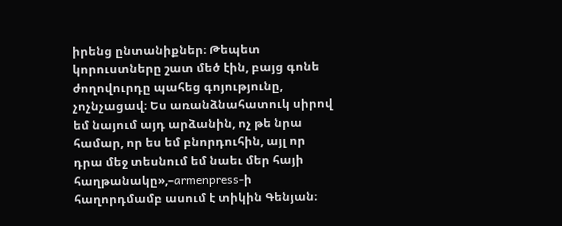իրենց ընտանիքներ։ Թեպետ կորուստները շատ մեծ էին, բայց գոնե ժողովուրդը պահեց գոյությունը, չոչնչացավ։ Ես առանձնահատուկ սիրով եմ նայում այդ արձանին, ոչ թե նրա համար, որ ես եմ բնորդուհին, այլ որ դրա մեջ տեսնում եմ նաեւ մեր հայի հաղթանակը»,–armenpress-ի հաղորդմամբ ասում է տիկին Գենյան։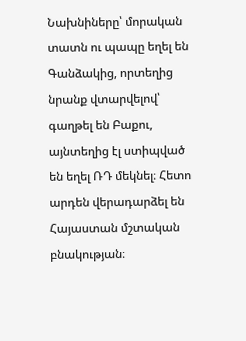Նախնիները՝ մորական տատն ու պապը եղել են Գանձակից, որտեղից նրանք վտարվելով՝ գաղթել են Բաքու, այնտեղից էլ ստիպված են եղել ՌԴ մեկնել։ Հետո արդեն վերադարձել են Հայաստան մշտական բնակության։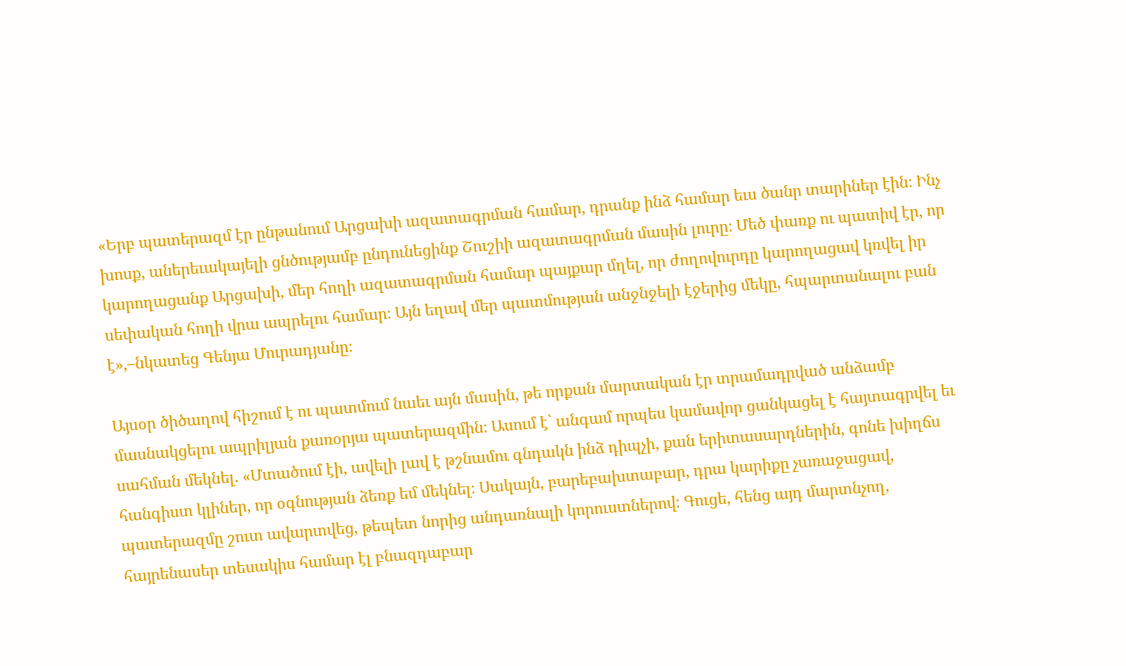«Երբ պատերազմ էր ընթանում Արցախի ազատագրման համար, դրանք ինձ համար եւս ծանր տարիներ էին։ Ինչ խոսք, աներեւակայելի ցնծությամբ ընդունեցինք Շուշիի ազատագրման մասին լուրը։ Մեծ փառք ու պատիվ էր, որ կարողացանք Արցախի, մեր հողի ազատագրման համար պայքար մղել, որ ժողովուրդը կարողացավ կռվել իր սեփական հողի վրա ապրելու համար։ Այն եղավ մեր պատմության անջնջելի էջերից մեկը, հպարտանալու բան է»,–նկատեց Գենյա Մուրադյանը։

Այսօր ծիծաղով հիշում է ու պատմում նաեւ այն մասին, թե որքան մարտական էր տրամադրված անձամբ մասնակցելու ապրիլյան քառօրյա պատերազմին։ Ասում է՝ անգամ որպես կամավոր ցանկացել է հայտագրվել եւ սահման մեկնել. «Մտածում էի, ավելի լավ է թշնամու գնդակն ինձ դիպչի, քան երիտասարդներին, գոնե խիղճս հանգիստ կլիներ, որ օգնության ձեռք եմ մեկնել։ Սակայն, բարեբախտաբար, դրա կարիքը չառաջացավ, պատերազմը շուտ ավարտվեց, թեպետ նորից անդառնալի կորուստներով։ Գուցե, հենց այդ մարտնչող, հայրենասեր տեսակիս համար էլ բնազդաբար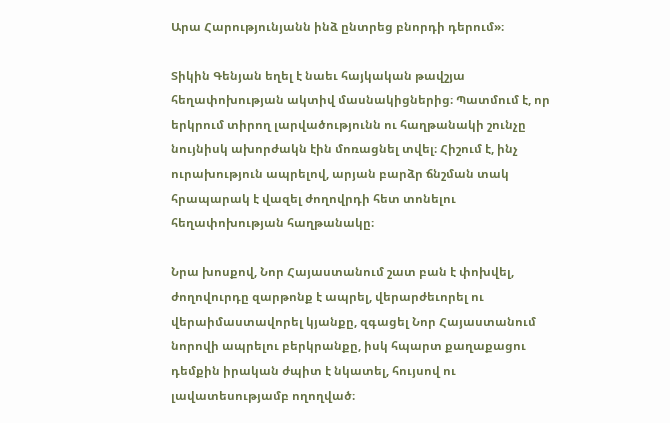Արա Հարությունյանն ինձ ընտրեց բնորդի դերում»։

Տիկին Գենյան եղել է նաեւ հայկական թավշյա հեղափոխության ակտիվ մասնակիցներից։ Պատմում է, որ երկրում տիրող լարվածությունն ու հաղթանակի շունչը նույնիսկ ախորժակն էին մոռացնել տվել։ Հիշում է, ինչ ուրախություն ապրելով, արյան բարձր ճնշման տակ հրապարակ է վազել ժողովրդի հետ տոնելու հեղափոխության հաղթանակը։

Նրա խոսքով, Նոր Հայաստանում շատ բան է փոխվել, ժողովուրդը զարթոնք է ապրել, վերարժեւորել ու վերաիմաստավորել կյանքը, զգացել Նոր Հայաստանում նորովի ապրելու բերկրանքը, իսկ հպարտ քաղաքացու դեմքին իրական ժպիտ է նկատել, հույսով ու լավատեսությամբ ողողված։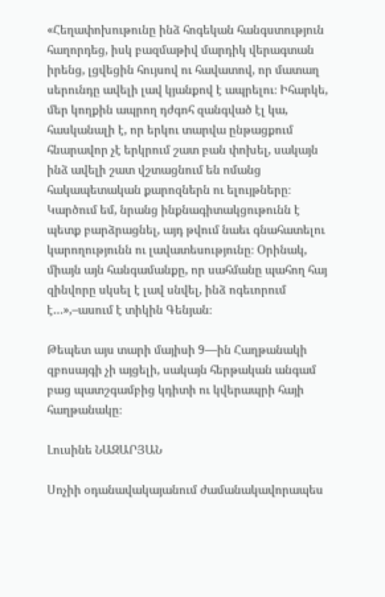«Հեղափոխութունը ինձ հոգեկան հանգստություն հաղորդեց, իսկ բազմաթիվ մարդիկ վերագտան իրենց, լցվեցին հույսով ու հավատով, որ մատաղ սերունդը ավելի լավ կյանքով է ապրելու։ Իհարկե, մեր կողքին ապրող դժգոհ զանգված էլ կա, հասկանալի է, որ երկու տարվա ընթացքում հնարավոր չէ երկրում շատ բան փոխել, սակայն ինձ ավելի շատ վշտացնում են ոմանց հակապետական քարոզներն ու ելույթները։ Կարծում եմ, նրանց ինքնագիտակցութունն է պետք բարձրացնել, այդ թվում նաեւ գնահատելու կարողությունն ու լավատեսությունը։ Օրինակ, միայն այն հանգամանքը, որ սահմանը պահող հայ զինվորը սկսել է լավ սնվել, ինձ ոգեւորում է…»,–ասում է տիկին Գենյան։

Թեպետ այս տարի մայիսի 9—ին Հաղթանակի զբոսայգի չի այցելի, սակայն հերթական անգամ բաց պատշգամբից կդիտի ու կվերապրի հայի հաղթանակը։

Լուսինե ՆԱԶԱՐՅԱՆ

Սոչիի օդանավակայանում ժամանակավորապես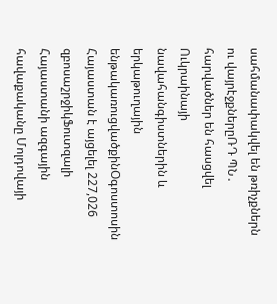սահմանափակվել են թռիչքներն ու վայրէջքներըՌԴ ՊՆ․ հարվածներ են հասցվել Ուկրաինայի նավահանգիստներին և երկաթուղային ենթակառուցվածքինՕգոստոսին Հայաստան է այցելել 227,026 զբոսաշրջիկՖուտզալի Հայաստանի ազգային հավաքականը Մոլդովայի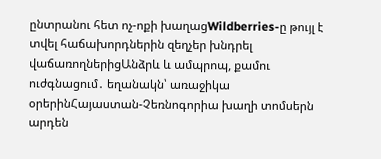ընտրանու հետ ոչ-ոքի խաղացWildberries-ը թույլ է տվել հաճախորդներին զեղչեր խնդրել վաճառողներիցԱնձրև և ամպրոպ, քամու ուժգնացում․ եղանակն՝ առաջիկա օրերինՀայաստան-Չեռնոգորիա խաղի տոմսերն արդեն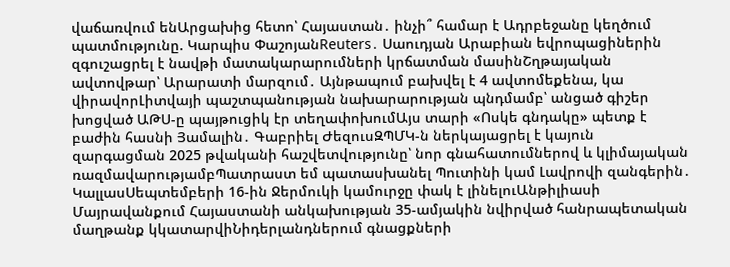վաճառվում ենԱրցախից հետո՝ Հայաստան․ ինչի՞ համար է Ադրբեջանը կեղծում պատմությունը. Կարպիս ՓաշոյանReuters․ Սաուդյան Արաբիան եվրոպացիներին զգուշացրել է նավթի մատակարարումների կրճատման մասինՇղթայական ավտովթար՝ Արարատի մարզում․ Այնթապում բախվել է 4 ավտոմեքենա, կա վիրավորԼիտվայի պաշտպանության նախարարության պնդմամբ՝ անցած գիշեր խոցված ԱԹՍ-ը պայթուցիկ էր տեղափոխումԱյս տարի «Ոսկե գնդակը» պետք է բաժին հասնի Յամալին․ Գաբրիել ԺեզուսԶՊՄԿ-ն ներկայացրել է կայուն զարգացման 2025 թվականի հաշվետվությունը՝ նոր գնահատումներով և կլիմայական ռազմավարությամբՊատրաստ եմ պատասխանել Պուտինի կամ Լավրովի զանգերին․ ԿալլասՍեպտեմբերի 16-ին Ջերմուկի կամուրջը փակ է լինելուԱնթիլիասի Մայրավանքում Հայաստանի անկախության 35-ամյակին նվիրված հանրապետական մաղթանք կկատարվիՆիդերլանդներում գնացքների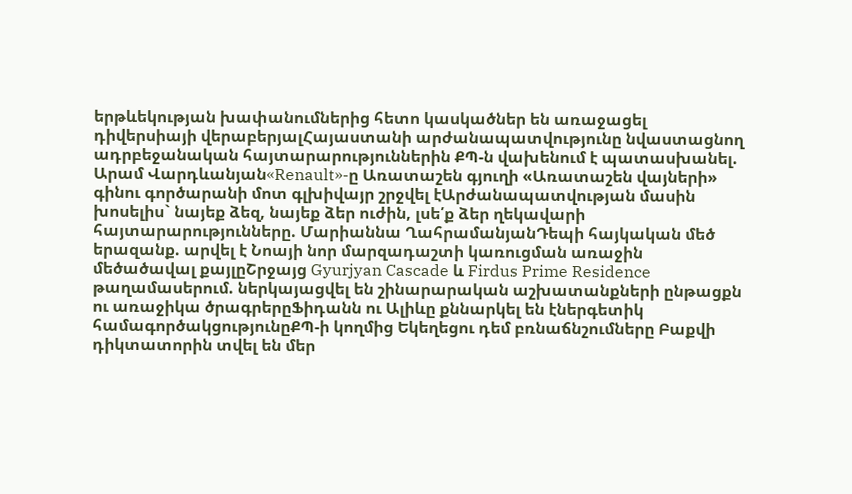երթևեկության խափանումներից հետո կասկածներ են առաջացել դիվերսիայի վերաբերյալՀայաստանի արժանապատվությունը նվաստացնող ադրբեջանական հայտարարություններին ՔՊ-ն վախենում է պատասխանել. Արամ Վարդևանյան«Renault»-ը Առատաշեն գյուղի «Առատաշեն վայների» գինու գործարանի մոտ գլխիվայր շրջվել էԱրժանապատվության մասին խոսելիս` նայեք ձեզ, նայեք ձեր ուժին, լսե՛ք ձեր ղեկավարի հայտարարությունները. Մարիաննա ՂահրամանյանԴեպի հայկական մեծ երազանք. արվել է Նոայի նոր մարզադաշտի կառուցման առաջին մեծածավալ քայլըՇրջայց Gyurjyan Cascade և Firdus Prime Residence թաղամասերում. ներկայացվել են շինարարական աշխատանքների ընթացքն ու առաջիկա ծրագրերըՖիդանն ու Ալիևը քննարկել են էներգետիկ համագործակցությունըՔՊ-ի կողմից Եկեղեցու դեմ բռնաճնշումները Բաքվի դիկտատորին տվել են մեր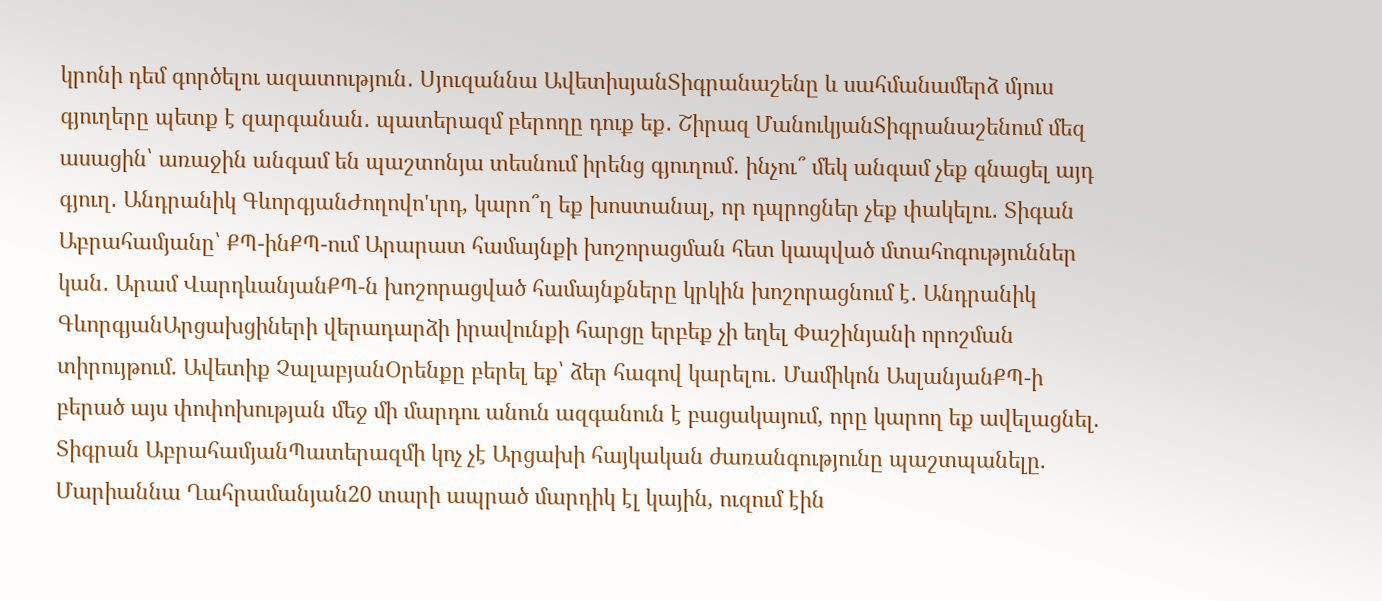կրոնի դեմ գործելու ազատություն․ Սյուզաննա ԱվետիսյանՏիգրանաշենը և սահմանամերձ մյուս գյուղերը պետք է զարգանան․ պատերազմ բերողը դուք եք․ Շիրազ ՄանուկյանՏիգրանաշենում մեզ ասացին՝ առաջին անգամ են պաշտոնյա տեսնում իրենց գյուղում․ ինչու՞ մեկ անգամ չեք գնացել այդ գյուղ․ Անդրանիկ ԳևորգյանԺողովո'ւրդ, կարո՞ղ եք խոստանալ, որ դպրոցներ չեք փակելու․ Տիգան Աբրահամյանը՝ ՔՊ-ինՔՊ-ում Արարատ համայնքի խոշորացման հետ կապված մտահոգություններ կան․ Արամ ՎարդևանյանՔՊ-ն խոշորացված համայնքները կրկին խոշորացնում է․ Անդրանիկ ԳևորգյանԱրցախցիների վերադարձի իրավունքի հարցը երբեք չի եղել Փաշինյանի որոշման տիրույթում. Ավետիք ՉալաբյանՕրենքը բերել եք՝ ձեր հագով կարելու․ Մամիկոն ԱսլանյանՔՊ-ի բերած այս փոփոխության մեջ մի մարդու անուն ազգանուն է բացակայում, որը կարող եք ավելացնել. Տիգրան ԱբրահամյանՊատերազմի կոչ չէ Արցախի հայկական ժառանգությունը պաշտպանելը. Մարիաննա Ղահրամանյան20 տարի ապրած մարդիկ էլ կային, ուզում էին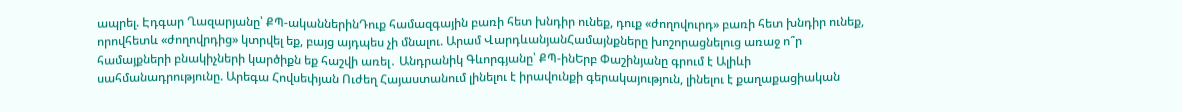ապրել. Էդգար Ղազարյանը՝ ՔՊ-ականներինԴուք համազգային բառի հետ խնդիր ունեք, դուք «ժողովուրդ» բառի հետ խնդիր ունեք, որովհետև «ժողովրդից» կտրվել եք, բայց այդպես չի մնալու. Արամ ՎարդևանյանՀամայնքները խոշորացնելուց առաջ ո՞ր համայքների բնակիչների կարծիքն եք հաշվի առել․ Անդրանիկ Գևորգյանը՝ ՔՊ-ինԵրբ Փաշինյանը գրում է Ալիևի սահմանադրությունը. Արեգա Հովսեփյան Ուժեղ Հայաստանում լինելու է իրավունքի գերակայություն, լինելու է քաղաքացիական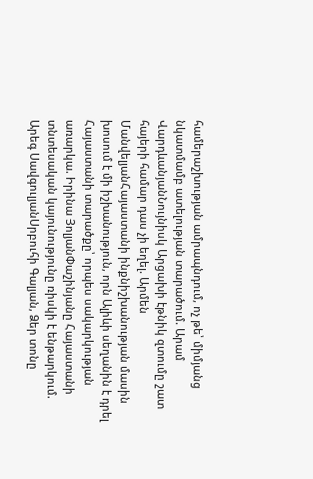համերաշխության ամրապնդում, ոչ թե՝ միմյանց նկատմամբ ատելության տարածում. Արամ ՎարդևանյանՆույնիսկ Արցախի էթնիկ զտումը շատ հայերի համար դաս չի եղել. Արմեն ՄանվելյանՀայաստանի ինքնիշխանության մասին խոսում է մի իշխանություն, որն Ալիևի սեղանին է դրել Հայաստանի տարածքը՝ որպես սակարկության առարկա. Իրինա ՅոլյանՓաշինյանը Հայաստանի տնտեսական կայունությունը ռիսկի է ենթարկում. Արեգ ՍավգուլյանՍրբուհի Գալյան, Ձեր տոնը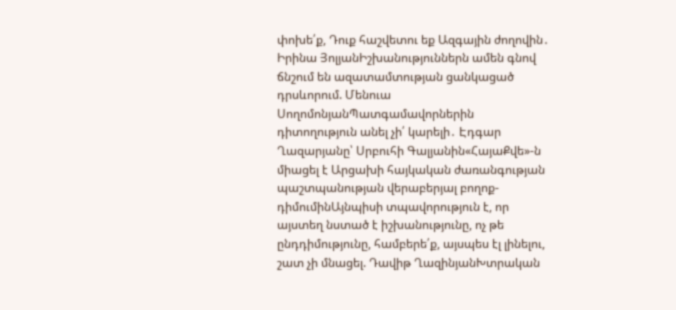փոխե՛ք, Դուք հաշվետու եք Ազգային ժողովին․ Իրինա ՅոլյանԻշխանություններն ամեն գնով ճնշում են ազատամտության ցանկացած դրսևորում. Մենուա ՍողոմոնյանՊատգամավորներին դիտողություն անել չի՛ կարելի․ Էդգար Ղազարյանը՝ Սրբուհի Գալյանին«ՀայաՔվե»-ն միացել է Արցախի հայկական ժառանգության պաշտպանության վերաբերյալ բողոք-դիմումինԱյնպիսի տպավորություն է, որ այստեղ նստած է իշխանությունը, ոչ թե ընդդիմությունը, համբերե՛ք, այսպես էլ լինելու, շատ չի մնացել. Դավիթ ՂազինյանԽտրական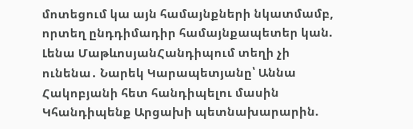մոտեցում կա այն համայնքների նկատմամբ, որտեղ ընդդիմադիր համայնքապետեր կան. Լենա ՄաթևոսյանՀանդիպում տեղի չի ունենա․ Նարեկ Կարապետյանը՝ Աննա Հակոբյանի հետ հանդիպելու մասին Կհանդիպենք Արցախի պետնախարարին.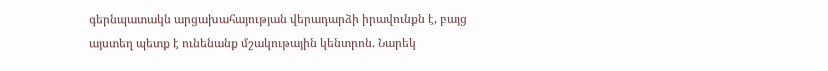գերնպատակն արցախահայության վերադարձի իրավունքն է, բայց այստեղ պետք է ունենանք մշակութային կենտրոն. Նարեկ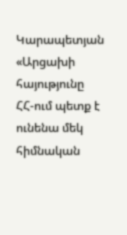Կարապետյան «Արցախի հայությունը ՀՀ-ում պետք է ունենա մեկ հիմնական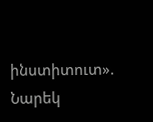ինստիտուտ». Նարեկ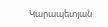Կարապետյան